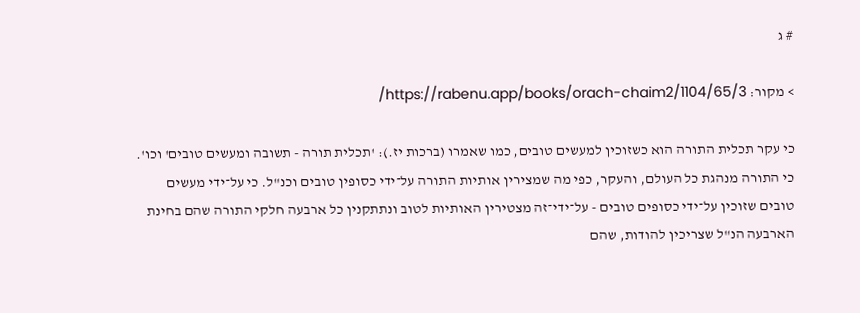# ג

> מקור: https://rabenu.app/books/orach-chaim2/1104/65/3/

כי עקר תכלית התורה הוא כשזוכין למעשים טובים, כמו שאמרו (ברכות יז.): 'תכלית תורה - תשובה ומעשים טובים' וכו'. כי התורה מנהגת כל העולם, והעקר, כפי מה שמצירין אותיות התורה על־ידי כסופין טובים וכנ"ל. כי על־ידי מעשים טובים שזוכין על־ידי כסופים טובים - על־ידי־זה מצטירין האותיות לטוב ונתתקנין כל ארבעה חלקי התורה שהם בחינת הארבעה הנ"ל שצריכין להודות, שהם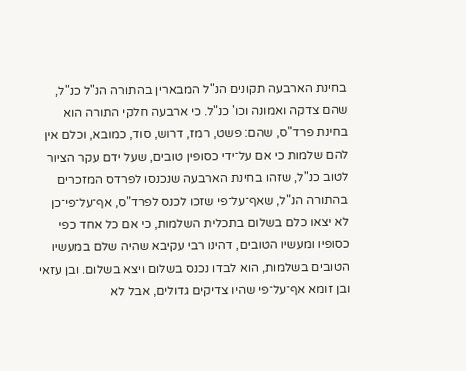בחינת הארבעה תקונים הנ"ל המבארין בהתורה הנ"ל כנ"ל, שהם צדקה ואמונה וכו' כנ"ל. כי ארבעה חלקי התורה הוא בחינת פרד"ס, שהם: פשט, רמז, דרוש, סוד, כמובא, וכלם אין להם שלמות כי אם על־ידי כסופין טובים, שעל ידם עקר הציור לטוב כנ"ל, שזהו בחינת הארבעה שנכנסו לפרדס המזכרים בהתורה הנ"ל, שאף־על־פי שזכו לכנס לפרד"ס, אף־על־פי־כן לא יצאו כלם בשלום בתכלית השלמות, כי אם כל אחד כפי כסופיו ומעשיו הטובים, דהינו רבי עקיבא שהיה שלם במעשיו הטובים בשלמות, הוא לבדו נכנס בשלום ויצא בשלום. ובן עזאי ובן זומא אף־על־פי שהיו צדיקים גדולים, אבל לא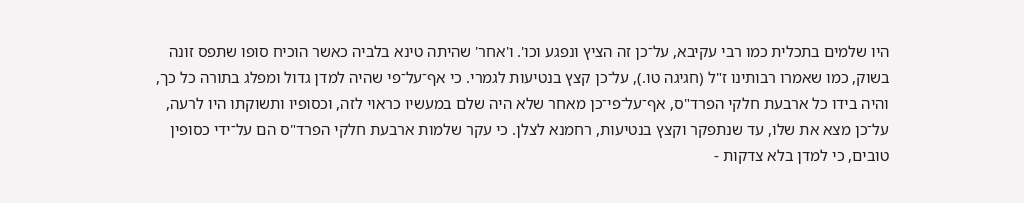היו שלמים בתכלית כמו רבי עקיבא, על־כן זה הציץ ונפגע וכו'. ו'אחר' שהיתה טינא בלביה כאשר הוכיח סופו שתפס זונה בשוק, כמו שאמרו רבותינו ז"ל (חגיגה טו.), על־כן קצץ בנטיעות לגמרי. כי אף־על־פי שהיה למדן גדול ומפלג בתורה כל כך, והיה בידו כל ארבעת חלקי הפרד"ס, אף־על־פי־כן מאחר שלא היה שלם במעשיו כראוי לזה, וכסופיו ותשוקתו היו לרעה, על־כן מצא את שלו, עד שנתפקר וקצץ בנטיעות, רחמנא לצלן. כי עקר שלמות ארבעת חלקי הפרד"ס הם על־ידי כסופין טובים, כי למדן בלא צדקות -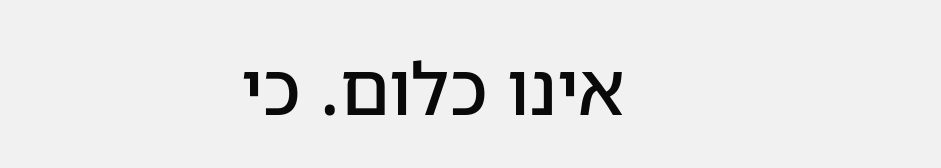אינו כלום. כי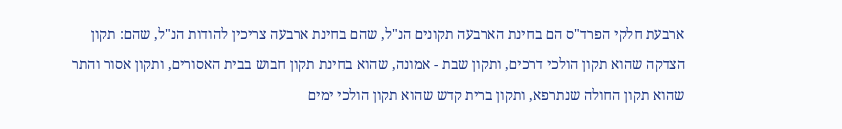ארבעת חלקי הפרד"ס הם בחינת הארבעה תקונים הנ"ל, שהם בחינת ארבעה צריכין להודות הנ"ל, שהם: תקון הצדקה שהוא תקון הולכי דרכים, ותקון שבת - אמונה, שהוא בחינת תקון חבוש בבית האסורים, ותקון אסור והתר שהוא תקון החולה שנתרפא, ותקון ברית קדש שהוא תקון הולכי ימים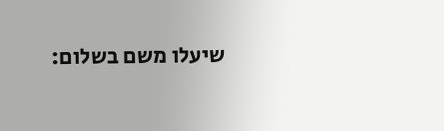שיעלו משם בשלום: